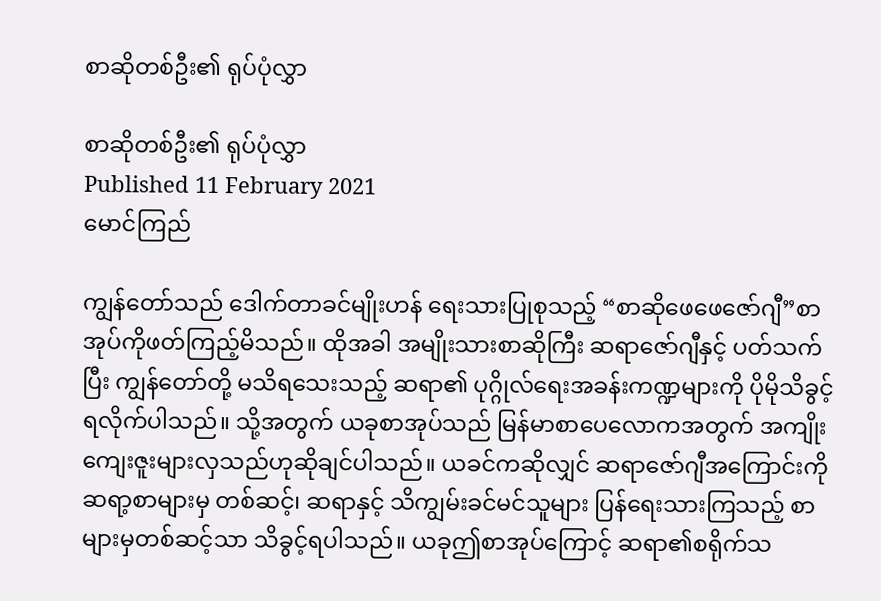စာဆိုတစ်ဦး၏ ရုပ်ပုံလွှာ

စာဆိုတစ်ဦး၏ ရုပ်ပုံလွှာ
Published 11 February 2021
မောင်ကြည်

ကျွန်တော်သည် ဒေါက်တာခင်မျိုးဟန် ရေးသားပြုစုသည့် “စာဆိုဖေဖေဇော်ဂျီ”စာအုပ်ကိုဖတ်ကြည့်မိသည်။ ထိုအခါ အမျိုးသားစာဆိုကြီး ဆရာဇော်ဂျီနှင့် ပတ်သက်ပြီး ကျွန်တော်တို့ မသိရသေးသည့် ဆရာ၏ ပုဂ္ဂိုလ်ရေးအခန်းကဏ္ဍများကို ပိုမိုသိခွင့်ရလိုက်ပါသည်။ သို့အတွက် ယခုစာအုပ်သည် မြန်မာစာပေလောကအတွက် အကျိုးကျေးဇူးများလှသည်ဟုဆိုချင်ပါသည်။ ယခင်ကဆိုလျှင် ဆရာဇော်ဂျီအကြောင်းကို ဆရာ့စာများမှ တစ်ဆင့်၊ ဆရာနှင့် သိကျွမ်းခင်မင်သူများ ပြန်ရေးသားကြသည့် စာများမှတစ်ဆင့်သာ သိခွင့်ရပါသည်။ ယခုဤစာအုပ်ကြောင့် ဆရာ၏စရိုက်သ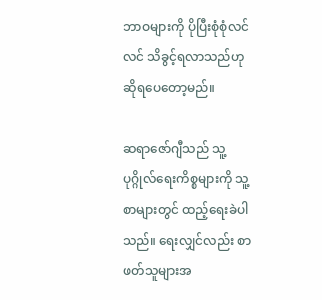ဘာဝများကို ပိုပြီးစုံစုံလင်လင် သိခွင့်ရလာသည်ဟု ဆိုရပေတော့မည်။

ဆရာဇော်ဂျီသည် သူ့ပုဂ္ဂိုလ်ရေးကိစ္စများကို သူ့စာများတွင် ထည့်ရေးခဲပါသည်။ ရေးလျှင်လည်း စာဖတ်သူများအ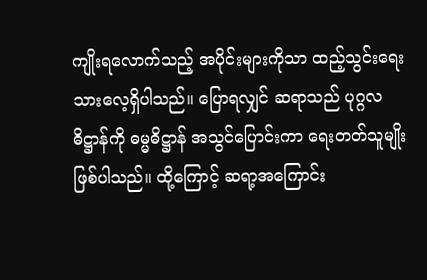ကျိုးရလောက်သည့် အပိုင်းများကိုသာ ထည့်သွင်းရေးသားလေ့ရှိပါသည်။ ပြောရလျှင် ဆရာသည် ပုဂ္ဂလဓိဋ္ဌာန်ကို ဓမ္မဓိဋ္ဌာန် အသွင်ပြောင်းကာ ရေးတတ်သူမျိုးဖြစ်ပါသည်။ ထို့ကြောင့် ဆရာ့အကြောင်း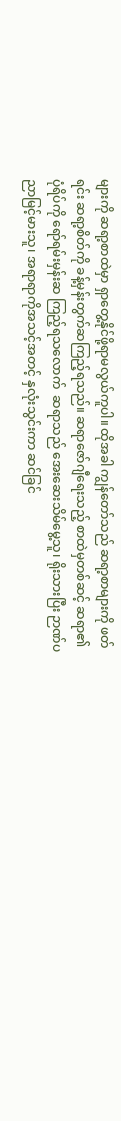များကို ဆရာ့စာထဲမှာ ရှာတွေ့နိုင်ဖို့ရာမလွယ်ကူပါ။ ထိုအခါ ကျွန်တော်သည် ဆရာ့စာများကို ဖတ်ရင်း ဆရာ့စိတ်ကို ခန့်မှန်းတွက်ဆကြည့်ရသည်။ ဆရာဇော်ဂျီရေးသည့် စာထဲမှတစ်ဆင့် ဆရာ၏ ပုံရိပ်ကို ရော်ရမ်းမှန်းဆ ကြည့်ရသလောက်  ဆရာသည် အေးဆေးသိမ်မွေ့သူ၊ ရိုးသားပြီး ဉာဏ်ပညာမြင့်မားသူ၊ အရာရာကိုအသင့်အတင့် နှလုံးသွင်းကာ ဆင်ခြင်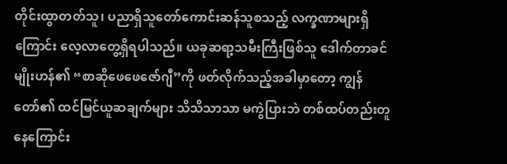တိုင်းထွာတတ်သူ၊ ပညာရှိသူတော်ကောင်းဆန်သူစသည့် လက္ခဏာများရှိကြောင်း လေ့လာတွေ့ရှိရပါသည်။ ယခုဆရာ့သမီးကြီးဖြစ်သူ ဒေါက်တာခင်မျိုးဟန်၏ “စာဆိုဖေဖေဇော်ဂျီ”ကို ဖတ်လိုက်သည့်အခါမှာတော့ ကျွန်တော်၏ ထင်မြင်ယူဆချက်များ သိသိသာသာ မကွဲပြားဘဲ တစ်ထပ်တည်းတူနေကြောင်း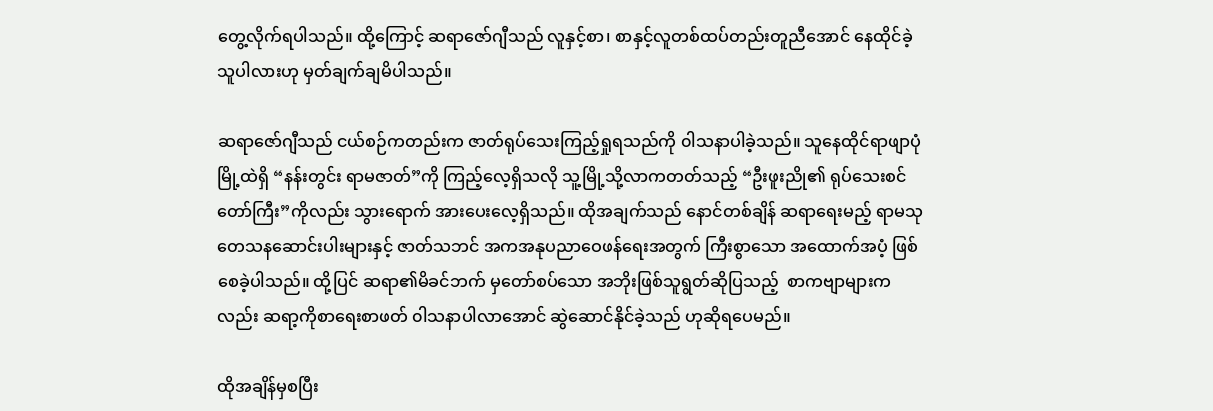တွေ့လိုက်ရပါသည်။ ထို့ကြောင့် ဆရာဇော်ဂျီသည် လူနှင့်စာ၊ စာနှင့်လူတစ်ထပ်တည်းတူညီအောင် နေထိုင်ခဲ့သူပါလားဟု မှတ်ချက်ချမိပါသည်။

ဆရာဇော်ဂျီသည် ငယ်စဉ်ကတည်းက ဇာတ်ရုပ်သေးကြည့်ရှုရသည်ကို ၀ါသနာပါခဲ့သည်။ သူနေထိုင်ရာဖျာပုံမြို့ထဲရှိ “နန်းတွင်း ရာမဇာတ်”ကို ကြည့်လေ့ရှိသလို သူ့မြို့သို့လာကတတ်သည့် “ဦးဖူးညို၏ ရုပ်သေးစင်တော်ကြီး”ကိုလည်း သွားရောက် အားပေးလေ့ရှိသည်။ ထိုအချက်သည် နောင်တစ်ချိန် ဆရာရေးမည့် ရာမသုတေသနဆောင်းပါးများနှင့် ဇာတ်သဘင် အကအနုပညာဝေဖန်ရေးအတွက် ကြီးစွာသော အထောက်အပံ့ ဖြစ်စေခဲ့ပါသည်။ ထို့ပြင် ဆရာ၏မိခင်ဘက် မှတော်စပ်သော အဘိုးဖြစ်သူရွတ်ဆိုပြသည့်  စာကဗျာများကလည်း ဆရာ့ကိုစာရေးစာဖတ် ၀ါသနာပါလာအောင် ဆွဲဆောင်နိုင်ခဲ့သည် ဟုဆိုရပေမည်။

ထိုအချိန်မှစပြီး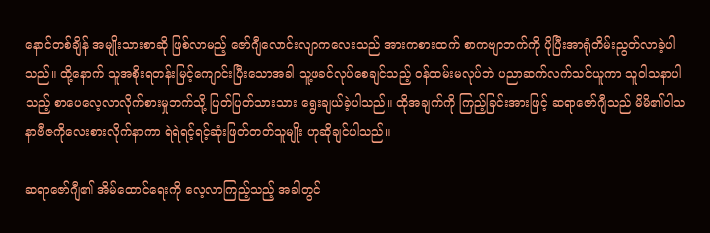နောင်တစ်ချိန် အမျိုးသားစာဆို ဖြစ်လာမည့် ဇော်ဂျီလောင်းလျာကလေးသည် အားကစားထက် စာကဗျာဘက်ကို ပိုပြီးအာရုံတိမ်းညွတ်လာခဲ့ပါသည်။ ထို့နောက် သူအစိုးရတန်းမြင့်ကျောင်းပြီးသောအခါ သူ့ဖခင်လုပ်စေချင်သည့် ဝန်ထမ်းမလုပ်ဘဲ ပညာဆက်လက်သင်ယူကာ သူဝါသနာပါသည့် စာပေလေ့လာလိုက်စားမှုဘက်သို့ ပြတ်ပြတ်သားသား ရွေးချယ်ခဲ့ပါသည်။ ထိုအချက်ကို ကြည့်ခြင်းအားဖြင့် ဆရာဇော်ဂျီသည် မိမိ၏ဝါသနာဗီဇကိုလေးစားလိုက်နာကာ ရဲရဲရင့်ရင့်ဆုံးဖြတ်တတ်သူမျိုး ဟုဆိုချင်ပါသည်။

ဆရာဇော်ဂျီ၏ အိမ်ထောင်ရေးကို လေ့လာကြည့်သည့် အခါတွင်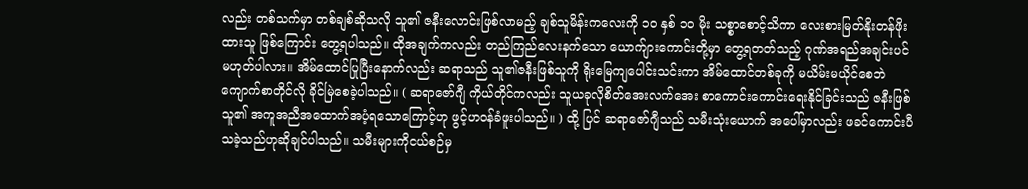လည်း တစ်သက်မှာ တစ်ချစ်ဆိုသလို သူ၏ ဇနီးလောင်းဖြစ်လာမည့် ချစ်သူမိန်းကလေးကို ၁၀ နှစ် ၁၀ မိုး သစ္စာစောင့်သိကာ လေးစားမြတ်နိုးတန်ဖိုးထားသူ ဖြစ်ကြောင်း တွေ့ရပါသည်။ ထိုအချက်ကလည်း တည်ကြည်လေးနက်သော ယောက်ျားကောင်းတို့မှာ တွေ့ရတတ်သည့် ဂုဏ်အရည်အချင်းပင် မဟုတ်ပါလား။ အိမ်ထောင်ပြုပြီးနောက်လည်း ဆရာသည် သူ၏ဇနီးဖြစ်သူကို ရိုးမြေကျပေါင်းသင်းကာ အိမ်ထောင်တစ်ခုကို မယိမ်းမယိုင်စေဘဲ ကျောက်စာတိုင်လို ခိုင်မြဲစေခဲ့ပါသည်။ ( ဆရာဇော်ဂျီ ကိုယ်တိုင်ကလည်း သူယခုလိုစိတ်အေးလက်အေး စာကောင်းကောင်းရေးနိုင်ခြင်းသည် ဇနီးဖြစ်သူ၏ အကူအညီအထောက်အပံ့ရသောကြောင့်ဟု ဖွင့်ဟဝန်ခံဖူးပါသည်။ ) ထို့ ပြင် ဆရာဇော်ဂျီသည် သမီးသုံးယောက် အပေါ်မှာလည်း ဖခင်ကောင်းပီသခဲ့သည်ဟုဆိုချင်ပါသည်။ သမီးများကိုငယ်စဉ်မှ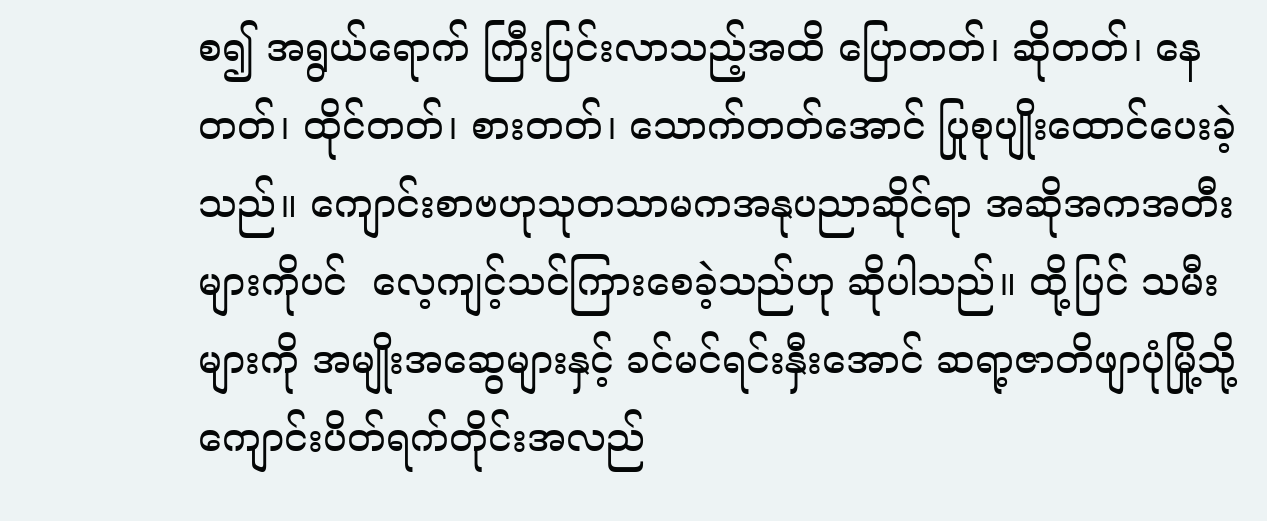စ၍ အရွယ်ရောက် ကြီးပြင်းလာသည့်အထိ ပြောတတ်၊ ဆိုတတ်၊ နေတတ်၊ ထိုင်တတ်၊ စားတတ်၊ သောက်တတ်အောင် ပြုစုပျိုးထောင်ပေးခဲ့သည်။ ကျောင်းစာဗဟုသုတသာမကအနုပညာဆိုင်ရာ အဆိုအကအတီးများကိုပင်  လေ့ကျင့်သင်ကြားစေခဲ့သည်ဟု ဆိုပါသည်။ ထို့ပြင် သမီးများကို အမျိုးအဆွေများနှင့် ခင်မင်ရင်းနှီးအောင် ဆရာ့ဇာတိဖျာပုံမြို့သို့ ကျောင်းပိတ်ရက်တိုင်းအလည်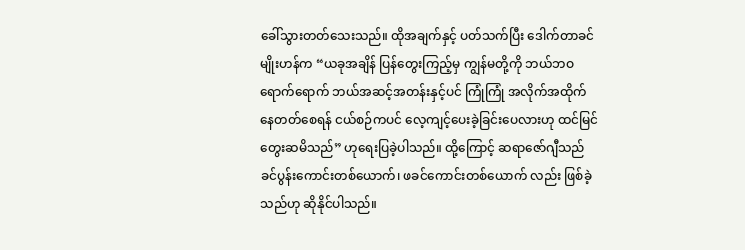ခေါ်သွားတတ်သေးသည်။ ထိုအချက်နှင့် ပတ်သက်ပြီး ဒေါက်တာခင်မျိုးဟန်က “ယခုအချိန် ပြန်တွေးကြည့်မှ ကျွန်မတို့ကို ဘယ်ဘဝရောက်ရောက် ဘယ်အဆင့်အတန်းနှင့်ပင် ကြုံကြုံ အလိုက်အထိုက်နေတတ်စေရန် ငယ်စဉ်ကပင် လေ့ကျင့်ပေးခဲ့ခြင်းပေလားဟု ထင်မြင်တွေးဆမိသည်” ဟုရေးပြခဲ့ပါသည်။ ထို့ကြောင့် ဆရာဇော်ဂျီသည် ခင်ပွန်းကောင်းတစ်ယောက်၊ ဖခင်ကောင်းတစ်ယောက် လည်း ဖြစ်ခဲ့သည်ဟု ဆိုနိုင်ပါသည်။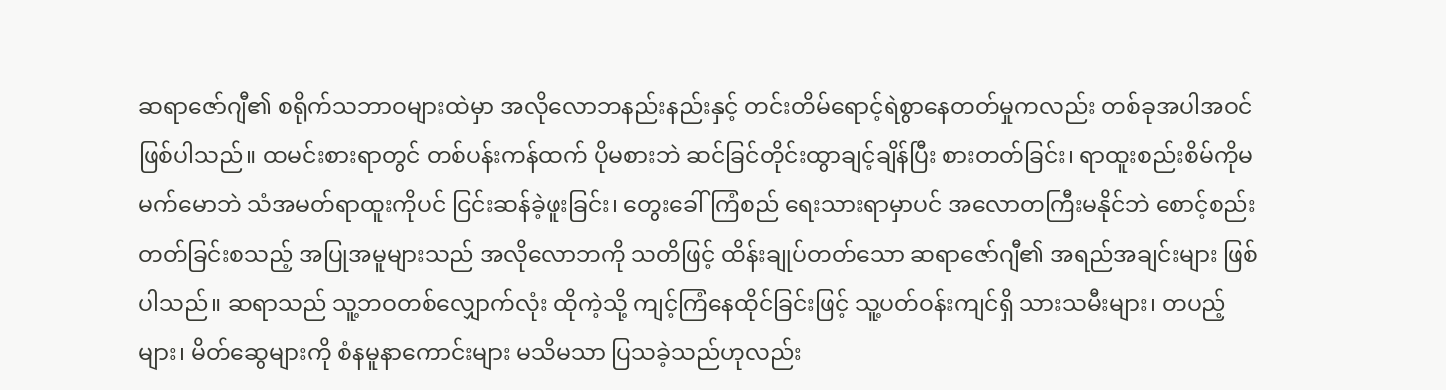ဆရာဇော်ဂျီ၏ စရိုက်သဘာဝများထဲမှာ အလိုလောဘနည်းနည်းနှင့် တင်းတိမ်ရောင့်ရဲစွာနေတတ်မှုကလည်း တစ်ခုအပါအဝင် ဖြစ်ပါသည်။ ထမင်းစားရာတွင် တစ်ပန်းကန်ထက် ပိုမစားဘဲ ဆင်ခြင်တိုင်းထွာချင့်ချိန်ပြီး စားတတ်ခြင်း၊ ရာထူးစည်းစိမ်ကိုမမက်မောဘဲ သံအမတ်ရာထူးကိုပင် ငြင်းဆန်ခဲ့ဖူးခြင်း၊ တွေးခေါ်ကြံစည် ရေးသားရာမှာပင် အလောတကြီးမနိုင်ဘဲ စောင့်စည်းတတ်ခြင်းစသည့် အပြုအမူများသည် အလိုလောဘကို သတိဖြင့် ထိန်းချုပ်တတ်သော ဆရာဇော်ဂျီ၏ အရည်အချင်းများ ဖြစ်ပါသည်။ ဆရာသည် သူ့ဘဝတစ်လျှောက်လုံး ထိုကဲ့သို့ ကျင့်ကြံနေထိုင်ခြင်းဖြင့် သူ့ပတ်ဝန်းကျင်ရှိ သားသမီးများ၊ တပည့်များ၊ မိတ်ဆွေများကို စံနမူနာကောင်းများ မသိမသာ ပြသခဲ့သည်ဟုလည်း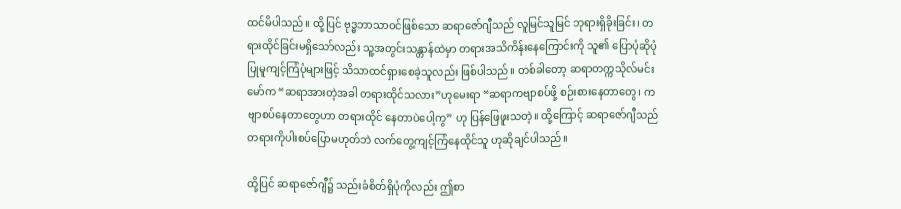ထင်မိပါသည်။ ထို့ပြင် ဗုဒ္ဓဘာသာဝင်ဖြစ်သော ဆရာဇော်ဂျီသည် လူမြင်သူမြင် ဘုရားရှိခိုးခြင်း၊ တရားထိုင်ခြင်းမရှိသော်လည်း သူ့အတွင်းသန္တာန်ထဲမှာ တရားအသိကိန်းနေကြောင်းကို သူ၏ ပြောပုံဆိုပုံ ပြုမူကျင့်ကြံပုံများဖြင့် သိသာထင်ရှားစေခဲ့သူလည်း ဖြစ်ပါသည်။ တစ်ခါတော့ ဆရာတက္ကသိုလ်မင်းမော်က “ဆရာအားတဲ့အခါ တရားထိုင်သလား”ဟုမေးရာ “ဆရာကဗျာစပ်ဖို့ စဉ်းစားနေတာတွေ၊ ကဗျာစပ်နေတာတွေဟာ တရားထိုင် နေတာပဲပေါ့ကွ” ဟု ပြန်ဖြေဖူးသတဲ့။ ထို့ကြောင့် ဆရာဇော်ဂျီသည် တရားကိုပါးစပ်ပြောမဟုတ်ဘဲ လက်တွေ့ကျင့်ကြံနေထိုင်သူ ဟုဆိုချင်ပါသည်။

ထို့ပြင် ဆရာဇော်ဂျီ၌ သည်းခံစိတ်ရှိပုံကိုလည်း ဤစာ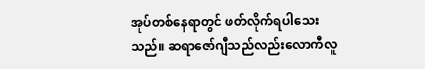အုပ်တစ်နေရာတွင် ဖတ်လိုက်ရပါသေးသည်။ ဆရာဇော်ဂျီသည်လည်းလောကီလူ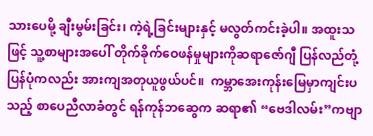သားပေမို့ ချီးမွမ်းခြင်း၊ ကဲ့ရဲ့ခြင်းများနှင့် မလွတ်ကင်းခဲ့ပါ။ အထူးသဖြင့် သူ့စာများအပေါ် တိုက်ခိုက်ဝေဖန်မှုများကိုဆရာဇော်ဂျီ ပြန်လည်တုံ့ပြန်ပုံကလည်း အားကျအတုယူဖွယ်ပင်။  ကမ္ဘာအေးကုန်းမြေမှာကျင်းပသည့် စာပေညီလာခံတွင် ရန်ကုန်ဘဆွေက ဆရာ၏ “ဗေဒါလမ်း”ကဗျာ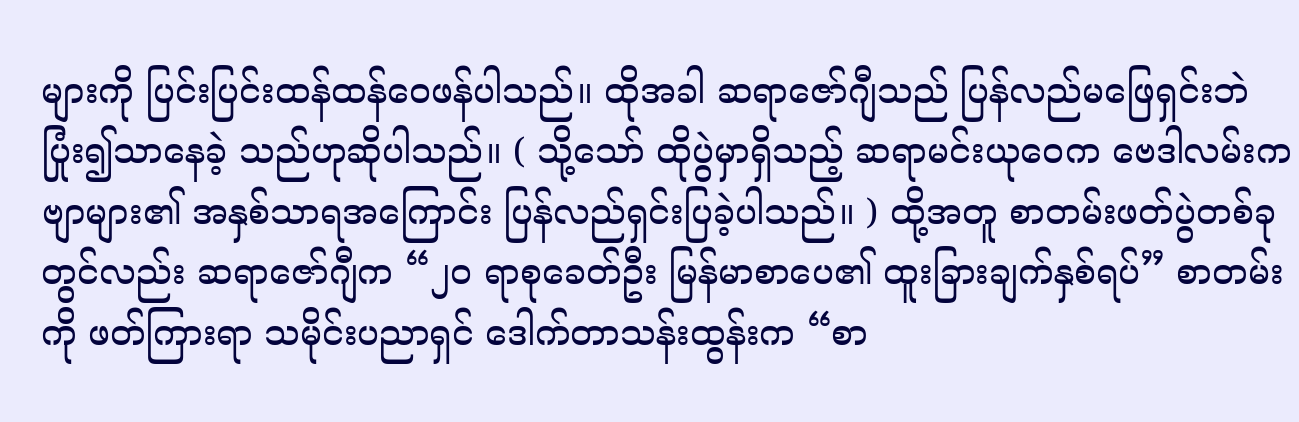များကို ပြင်းပြင်းထန်ထန်ဝေဖန်ပါသည်။ ထိုအခါ ဆရာဇော်ဂျီသည် ပြန်လည်မဖြေရှင်းဘဲ ပြုံး၍သာနေခဲ့ သည်ဟုဆိုပါသည်။ ( သို့သော် ထိုပွဲမှာရှိသည့် ဆရာမင်းယုဝေက ဗေဒါလမ်းကဗျာများ၏ အနှစ်သာရအကြောင်း ပြန်လည်ရှင်းပြခဲ့ပါသည်။ ) ထို့အတူ စာတမ်းဖတ်ပွဲတစ်ခုတွင်လည်း ဆရာဇော်ဂျီက “၂၀ ရာစုခေတ်ဦး မြန်မာစာပေ၏ ထူးခြားချက်နှစ်ရပ်” စာတမ်းကို ဖတ်ကြားရာ သမိုင်းပညာရှင် ဒေါက်တာသန်းထွန်းက “စာ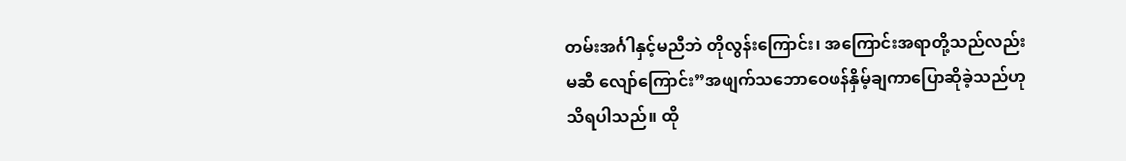တမ်းအင်္ဂါနှင့်မညီဘဲ တိုလွန်းကြောင်း၊ အကြောင်းအရာတို့သည်လည်းမဆီ လျော်ကြောင်း”အဖျက်သဘောဝေဖန်နှိမ့်ချကာပြောဆိုခဲ့သည်ဟု သိရပါသည်။ ထို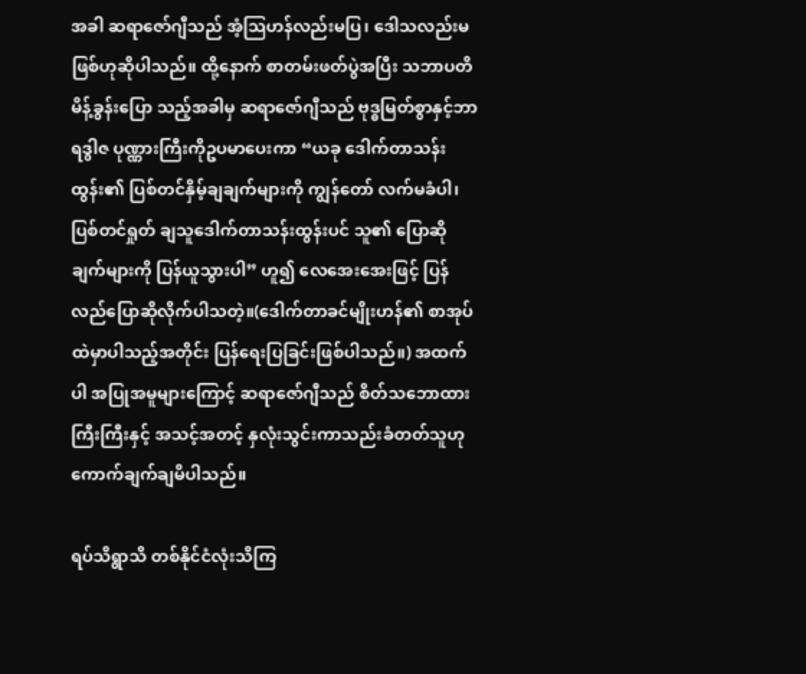အခါ ဆရာဇော်ဂျီသည် အံ့သြဟန်လည်းမပြ၊ ဒေါသလည်းမဖြစ်ဟုဆိုပါသည်။ ထို့နောက် စာတမ်းဖတ်ပွဲအပြီး သဘာပတိမိန့်ခွန်းပြော သည့်အခါမှ ဆရာဇော်ဂျီသည် ဗုဒ္ဓမြတ်စွာနှင့်ဘာရဒွါဇ ပုဏ္ဏားကြီးကိုဥပမာပေးကာ “ယခု ဒေါက်တာသန်းထွန်း၏ ပြစ်တင်နှိမ့်ချချက်များကို ကျွန်တော် လက်မခံပါ၊ ပြစ်တင်ရှုတ် ချသူဒေါက်တာသန်းထွန်းပင် သူ၏ ပြောဆိုချက်များကို ပြန်ယူသွားပါ” ဟူ၍ လေအေးအေးဖြင့် ပြန်လည်ပြောဆိုလိုက်ပါသတဲ့။(ဒေါက်တာခင်မျိုးဟန်၏ စာအုပ်ထဲမှာပါသည့်အတိုင်း ပြန်ရေးပြခြင်းဖြစ်ပါသည်။) အထက်ပါ အပြုအမူများကြောင့် ဆရာဇော်ဂျီသည် စိတ်သဘောထားကြီးကြီးနှင့် အသင့်အတင့် နှလုံးသွင်းကာသည်းခံတတ်သူဟု ကောက်ချက်ချမိပါသည်။

ရပ်သိရွာသိ တစ်နိုင်ငံလုံးသိကြ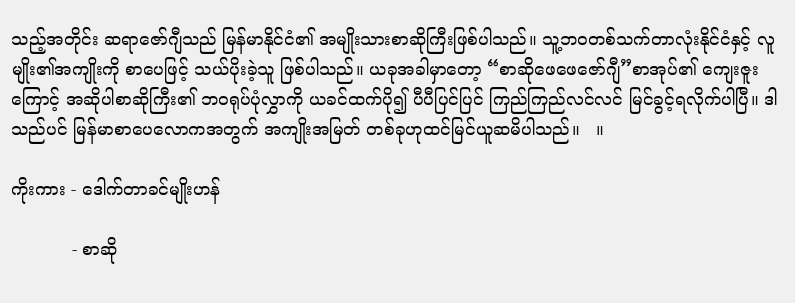သည့်အတိုင်း ဆရာဇော်ဂျီသည် မြန်မာနိုင်ငံ၏ အမျိုးသားစာဆိုကြီးဖြစ်ပါသည်။ သူ့ဘဝတစ်သက်တာလုံးနိုင်ငံနှင့် လူမျိုး၏အကျိုးကို စာပေဖြင့် သယ်ပိုးခဲ့သူ ဖြစ်ပါသည်။ ယခုအခါမှာတော့ “စာဆိုဖေဖေဇော်ဂျီ”စာအုပ်၏ ကျေးဇူးကြောင့် အဆိုပါစာဆိုကြီး၏ ဘဝရုပ်ပုံလွှာကို ယခင်ထက်ပို၍ ပီပီပြင်ပြင် ကြည်ကြည်လင်လင် မြင်ခွင့်ရလိုက်ပါပြီ။ ဒါသည်ပင် မြန်မာစာပေလောကအတွက် အကျိုးအမြတ် တစ်ခုဟုထင်မြင်ယူဆမိပါသည်။   ။

ကိုးကား - ဒေါက်တာခင်မျိုးဟန်

           - စာဆို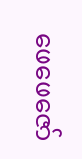ဖေဖေဇော်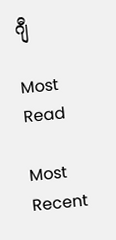ဂျီ

Most Read

Most Recent